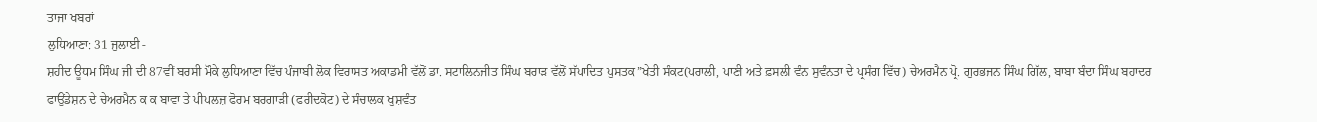ਤਾਜਾ ਖਬਰਾਂ
ਲੁਧਿਆਣਾ: 31 ਜੁਲਾਈ -
ਸ਼ਹੀਦ ਊਧਮ ਸਿੰਘ ਜੀ ਦੀ 87ਵੀਂ ਬਰਸੀ ਮੌਕੇ ਲੁਧਿਆਣਾ ਵਿੱਚ ਪੰਜਾਬੀ ਲੋਕ ਵਿਰਾਸਤ ਅਕਾਡਮੀ ਵੱਲੋਂ ਡਾ. ਸਟਾਲਿਨਜੀਤ ਸਿੰਘ ਬਰਾੜ ਵੱਲੋਂ ਸੱਪਾਦਿਤ ਪੁਸਤਕ”ਖੇਤੀ ਸੰਕਟ(ਪਰਾਲੀ, ਪਾਣੀ ਅਤੇ ਫ਼ਸਲੀ ਵੰਨ ਸੁਵੰਨਤਾ ਦੇ ਪ੍ਰਸੰਗ ਵਿੱਚ) ਚੇਅਰਮੈਨ ਪ੍ਰੋ. ਗੁਰਭਜਨ ਸਿੰਘ ਗਿੱਲ, ਬਾਬਾ ਬੰਦਾ ਸਿੰਘ ਬਹਾਦਰ ਫਾਉਂਡੇਸ਼ਨ ਦੇ ਚੇਅਰਮੈਨ ਕ ਕ ਬਾਵਾ ਤੇ ਪੀਪਲਜ਼ ਫੋਰਮ ਬਰਗਾੜੀ (ਫਰੀਦਕੋਟ) ਦੇ ਸੰਚਾਲਕ ਖੁਸ਼ਵੰਤ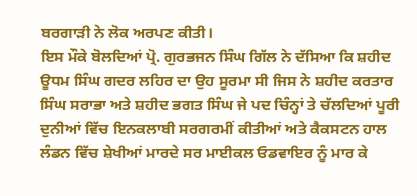ਬਰਗਾੜੀ ਨੇ ਲੋਕ ਅਰਪਣ ਕੀਤੀ।
ਇਸ ਮੌਕੇ ਬੋਲਦਿਆਂ ਪ੍ਰੋ. ਗੁਰਭਜਨ ਸਿੰਘ ਗਿੱਲ ਨੇ ਦੱਸਿਆ ਕਿ ਸ਼ਹੀਦ ਊਧਮ ਸਿੰਘ ਗਦਰ ਲਹਿਰ ਦਾ ਉਹ ਸੂਰਮਾ ਸੀ ਜਿਸ ਨੇ ਸ਼ਹੀਦ ਕਰਤਾਰ ਸਿੰਘ ਸਰਾਭਾ ਅਤੇ ਸ਼ਹੀਦ ਭਗਤ ਸਿੰਘ ਜੇ ਪਦ ਚਿੰਨ੍ਹਾਂ ਤੇ ਚੱਲਦਿਆਂ ਪੂਰੀ ਦੁਨੀਆਂ ਵਿੱਚ ਇਨਕਲਾਬੀ ਸਰਗਰਮੀਂ ਕੀਤੀਆਂ ਅਤੇ ਕੈਕਸਟਨ ਹਾਲ ਲੰਡਨ ਵਿੱਚ ਸ਼ੇਖੀਆਂ ਮਾਰਦੇ ਸਰ ਮਾਈਕਲ ਓਡਵਾਇਰ ਨੂੰ ਮਾਰ ਕੇ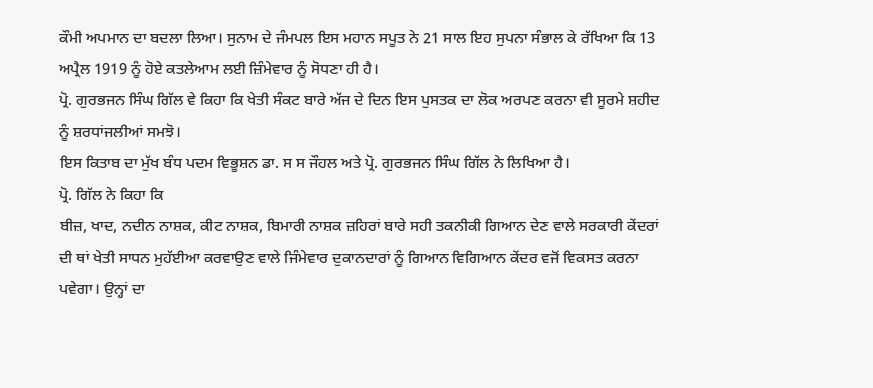ਕੌਮੀ ਅਪਮਾਨ ਦਾ ਬਦਲਾ ਲਿਆ। ਸੁਨਾਮ ਦੇ ਜੰਮਪਲ ਇਸ ਮਹਾਨ ਸਪੂਤ ਨੇ 21 ਸਾਲ ਇਹ ਸੁਪਨਾ ਸੰਭਾਲ ਕੇ ਰੱਖਿਆ ਕਿ 13 ਅਪ੍ਰੈਲ 1919 ਨੂੰ ਹੋਏ ਕਤਲੇਆਮ ਲਈ ਜ਼ਿੰਮੇਵਾਰ ਨੂੰ ਸੋਧਣਾ ਹੀ ਹੈ।
ਪ੍ਰੋ. ਗੁਰਭਜਨ ਸਿੰਘ ਗਿੱਲ ਵੇ ਕਿਹਾ ਕਿ ਖੇਤੀ ਸੰਕਟ ਬਾਰੇ ਅੱਜ ਦੇ ਦਿਨ ਇਸ ਪੁਸਤਕ ਦਾ ਲੋਕ ਅਰਪਣ ਕਰਨਾ ਵੀ ਸੂਰਮੇ ਸ਼ਹੀਦ ਨੂੰ ਸ਼ਰਧਾਂਜਲੀਆਂ ਸਮਝੋ।
ਇਸ ਕਿਤਾਬ ਦਾ ਮੁੱਖ ਬੰਧ ਪਦਮ ਵਿਭੂਸ਼ਨ ਡਾ. ਸ ਸ ਜੌਹਲ ਅਤੇ ਪ੍ਰੋ. ਗੁਰਭਜਨ ਸਿੰਘ ਗਿੱਲ ਨੇ ਲਿਖਿਆ ਹੈ।
ਪ੍ਰੋ. ਗਿੱਲ ਨੇ ਕਿਹਾ ਕਿ
ਬੀਜ਼, ਖਾਦ, ਨਦੀਨ ਨਾਸ਼ਕ, ਕੀਟ ਨਾਸ਼ਕ, ਬਿਮਾਰੀ ਨਾਸ਼ਕ ਜ਼ਹਿਰਾਂ ਬਾਰੇ ਸਹੀ ਤਕਨੀਕੀ ਗਿਆਨ ਦੇਣ ਵਾਲੇ ਸਰਕਾਰੀ ਕੇਂਦਰਾਂ ਦੀ ਥਾਂ ਖੇਤੀ ਸਾਧਨ ਮੁਹੱਈਆ ਕਰਵਾਉਣ ਵਾਲੇ ਜਿੰਮੇਵਾਰ ਦੁਕਾਨਦਾਰਾਂ ਨੂੰ ਗਿਆਨ ਵਿਗਿਆਨ ਕੇਂਦਰ ਵਜੋਂ ਵਿਕਸਤ ਕਰਨਾ ਪਵੇਗਾ। ਉਨ੍ਹਾਂ ਦਾ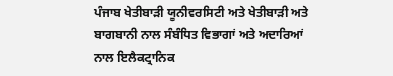ਪੰਜਾਬ ਖੇਤੀਬਾੜੀ ਯੂਨੀਵਰਸਿਟੀ ਅਤੇ ਖੇਤੀਬਾੜੀ ਅਤੇ ਬਾਗਬਾਨੀ ਨਾਲ ਸੰਬੰਧਿਤ ਵਿਭਾਗਾਂ ਅਤੇ ਅਦਾਰਿਆਂ ਨਾਲ ਇਲੈਕਟ੍ਰਾਨਿਕ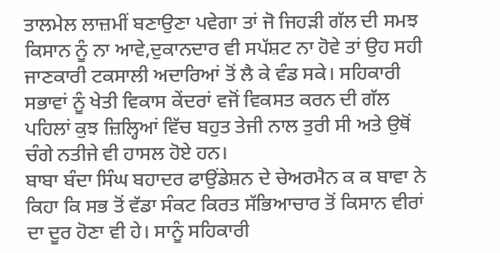ਤਾਲਮੇਲ ਲਾਜ਼ਮੀਂ ਬਣਾਉਣਾ ਪਵੇਗਾ ਤਾਂ ਜੋ ਜਿਹੜੀ ਗੱਲ ਦੀ ਸਮਝ ਕਿਸਾਨ ਨੂੰ ਨਾ ਆਵੇ,ਦੁਕਾਨਦਾਰ ਵੀ ਸਪੱਸ਼ਟ ਨਾ ਹੋਵੇ ਤਾਂ ਉਹ ਸਹੀ ਜਾਣਕਾਰੀ ਟਕਸਾਲੀ ਅਦਾਰਿਆਂ ਤੋਂ ਲੈ ਕੇ ਵੰਡ ਸਕੇ। ਸਹਿਕਾਰੀ ਸਭਾਵਾਂ ਨੂੰ ਖੇਤੀ ਵਿਕਾਸ ਕੇਂਦਰਾਂ ਵਜੋਂ ਵਿਕਸਤ ਕਰਨ ਦੀ ਗੱਲ ਪਹਿਲਾਂ ਕੁਝ ਜ਼ਿਲ੍ਹਿਆਂ ਵਿੱਚ ਬਹੁਤ ਤੇਜੀ ਨਾਲ ਤੁਰੀ ਸੀ ਅਤੇ ਉਥੋਂ ਚੰਗੇ ਨਤੀਜੇ ਵੀ ਹਾਸਲ ਹੋਏ ਹਨ।
ਬਾਬਾ ਬੰਦਾ ਸਿੰਘ ਬਹਾਦਰ ਫਾਉਂਡੇਸ਼ਨ ਦੇ ਚੇਅਰਮੈਨ ਕ ਕ ਬਾਵਾ ਨੇ ਕਿਹਾ ਕਿ ਸਭ ਤੋਂ ਵੱਡਾ ਸੰਕਟ ਕਿਰਤ ਸੱਭਿਆਚਾਰ ਤੋਂ ਕਿਸਾਨ ਵੀਰਾਂ ਦਾ ਦੂਰ ਹੋਣਾ ਵੀ ਹੇ। ਸਾਨੂੰ ਸਹਿਕਾਰੀ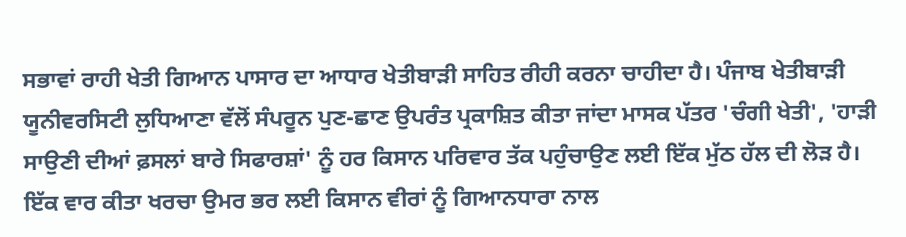ਸਭਾਵਾਂ ਰਾਹੀ ਖੇਤੀ ਗਿਆਨ ਪਾਸਾਰ ਦਾ ਆਧਾਰ ਖੇਤੀਬਾੜੀ ਸਾਹਿਤ ਰੀਹੀ ਕਰਨਾ ਚਾਹੀਦਾ ਹੈ। ਪੰਜਾਬ ਖੇਤੀਬਾੜੀ ਯੂਨੀਵਰਸਿਟੀ ਲੁਧਿਆਣਾ ਵੱਲੋਂ ਸੰਪਰੂਨ ਪੁਣ-ਛਾਣ ਉਪਰੰਤ ਪ੍ਰਕਾਸ਼ਿਤ ਕੀਤਾ ਜਾਂਦਾ ਮਾਸਕ ਪੱਤਰ 'ਚੰਗੀ ਖੇਤੀ', 'ਹਾੜੀ ਸਾਉਣੀ ਦੀਆਂ ਫ਼ਸਲਾਂ ਬਾਰੇ ਸਿਫਾਰਸ਼ਾਂ' ਨੂੰ ਹਰ ਕਿਸਾਨ ਪਰਿਵਾਰ ਤੱਕ ਪਹੁੰਚਾਉਣ ਲਈ ਇੱਕ ਮੁੱਠ ਹੱਲ ਦੀ ਲੋੜ ਹੈ। ਇੱਕ ਵਾਰ ਕੀਤਾ ਖਰਚਾ ਉਮਰ ਭਰ ਲਈ ਕਿਸਾਨ ਵੀਰਾਂ ਨੂੰ ਗਿਆਨਧਾਰਾ ਨਾਲ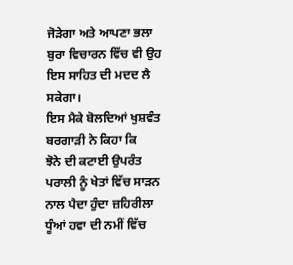ਜੋੜੇਗਾ ਅਤੇ ਆਪਣਾ ਭਲਾ ਬੁਰਾ ਵਿਚਾਰਨ ਵਿੱਚ ਵੀ ਉਹ ਇਸ ਸਾਹਿਤ ਦੀ ਮਦਦ ਲੈ ਸਕੇਗਾ।
ਇਸ ਮੈਕੇ ਬੋਲਦਿਆਂ ਖੁਸ਼ਵੰਤ ਬਰਗਾੜੀ ਨੇ ਕਿਹਾ ਕਿ
ਝੋਨੇ ਦੀ ਕਟਾਈ ਉਪਰੰਤ ਪਰਾਲੀ ਨੂੰ ਖੇਤਾਂ ਵਿੱਚ ਸਾੜਨ ਨਾਲ ਪੈਦਾ ਹੁੰਦਾ ਜ਼ਹਿਰੀਲਾ ਧੂੰਆਂ ਹਵਾ ਦੀ ਨਮੀਂ ਵਿੱਚ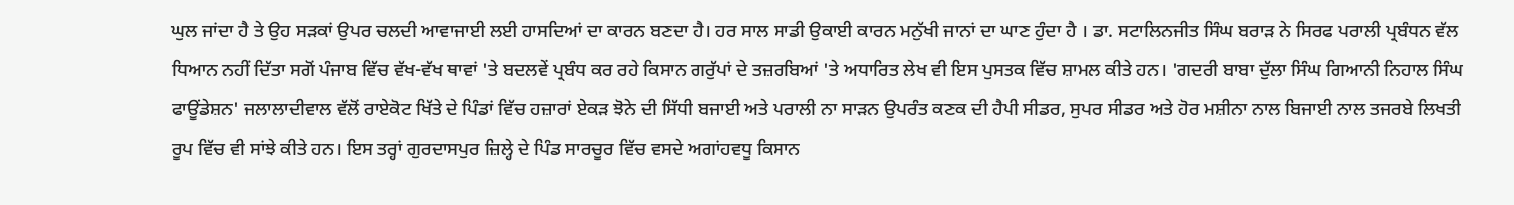ਘੁਲ ਜਾਂਦਾ ਹੈ ਤੇ ਉਹ ਸੜਕਾਂ ਉਪਰ ਚਲਦੀ ਆਵਾਜਾਈ ਲਈ ਹਾਸਦਿਆਂ ਦਾ ਕਾਰਨ ਬਣਦਾ ਹੈ। ਹਰ ਸਾਲ ਸਾਡੀ ਉਕਾਈ ਕਾਰਨ ਮਨੁੱਖੀ ਜਾਨਾਂ ਦਾ ਘਾਣ ਹੁੰਦਾ ਹੈ । ਡਾ. ਸਟਾਲਿਨਜੀਤ ਸਿੰਘ ਬਰਾੜ ਨੇ ਸਿਰਫ ਪਰਾਲੀ ਪ੍ਰਬੰਧਨ ਵੱਲ ਧਿਆਨ ਨਹੀਂ ਦਿੱਤਾ ਸਗੋਂ ਪੰਜਾਬ ਵਿੱਚ ਵੱਖ-ਵੱਖ ਥਾਵਾਂ 'ਤੇ ਬਦਲਵੇਂ ਪ੍ਰਬੰਧ ਕਰ ਰਹੇ ਕਿਸਾਨ ਗਰੁੱਪਾਂ ਦੇ ਤਜ਼ਰਬਿਆਂ 'ਤੇ ਅਧਾਰਿਤ ਲੇਖ ਵੀ ਇਸ ਪੁਸਤਕ ਵਿੱਚ ਸ਼ਾਮਲ ਕੀਤੇ ਹਨ। 'ਗਦਰੀ ਬਾਬਾ ਦੁੱਲਾ ਸਿੰਘ ਗਿਆਨੀ ਨਿਹਾਲ ਸਿੰਘ ਫਾਊਂਡੇਸ਼ਨ' ਜਲਾਲਾਦੀਵਾਲ ਵੱਲੋਂ ਰਾਏਕੋਟ ਖਿੱਤੇ ਦੇ ਪਿੰਡਾਂ ਵਿੱਚ ਹਜ਼ਾਰਾਂ ਏਕੜ ਝੋਨੇ ਦੀ ਸਿੱਧੀ ਬਜਾਈ ਅਤੇ ਪਰਾਲੀ ਨਾ ਸਾੜਨ ਉਪਰੰਤ ਕਣਕ ਦੀ ਹੈਪੀ ਸੀਡਰ, ਸੁਪਰ ਸੀਡਰ ਅਤੇ ਹੋਰ ਮਸ਼ੀਨਾ ਨਾਲ ਬਿਜਾਈ ਨਾਲ ਤਜਰਬੇ ਲਿਖਤੀ ਰੂਪ ਵਿੱਚ ਵੀ ਸਾਂਝੇ ਕੀਤੇ ਹਨ। ਇਸ ਤਰ੍ਹਾਂ ਗੁਰਦਾਸਪੁਰ ਜ਼ਿਲ੍ਹੇ ਦੇ ਪਿੰਡ ਸਾਰਚੂਰ ਵਿੱਚ ਵਸਦੇ ਅਗਾਂਹਵਧੂ ਕਿਸਾਨ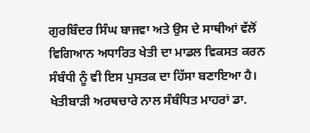ਗੁਰਬਿੰਦਰ ਸਿੰਘ ਬਾਜਵਾ ਅਤੇ ਉਸ ਦੇ ਸਾਥੀਆਂ ਵੱਲੋਂ ਵਿਗਿਆਨ ਅਧਾਰਿਤ ਖੇਤੀ ਦਾ ਮਾਡਲ ਵਿਕਸਤ ਕਰਨ ਸੰਬੰਧੀ ਨੂੰ ਵੀ ਇਸ ਪੁਸਤਕ ਦਾ ਹਿੱਸਾ ਬਣਾਇਆ ਹੈ। ਖੇਤੀਬਾੜੀ ਅਰਥਚਾਰੇ ਨਾਲ ਸੰਬੰਧਿਤ ਮਾਹਰਾਂ ਡਾ.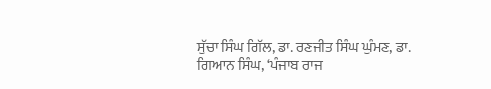ਸੁੱਚਾ ਸਿੰਘ ਗਿੱਲ, ਡਾ. ਰਣਜੀਤ ਸਿੰਘ ਘੁੰਮਣ, ਡਾ. ਗਿਆਨ ਸਿੰਘ, ‘ਪੰਜਾਬ ਰਾਜ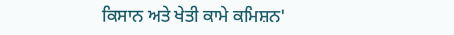ਕਿਸਾਨ ਅਤੇ ਖੇਤੀ ਕਾਮੇ ਕਮਿਸ਼ਨ'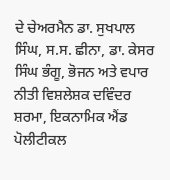ਦੇ ਚੇਅਰਮੈਨ ਡਾ. ਸੁਖਪਾਲ ਸਿੰਘ, ਸ.ਸ. ਛੀਨਾ, ਡਾ. ਕੇਸਰ ਸਿੰਘ ਭੰਗੂ, ਭੋਜਨ ਅਤੇ ਵਪਾਰ ਨੀਤੀ ਵਿਸ਼ਲੇਸ਼ਕ ਦਵਿੰਦਰ ਸ਼ਰਮਾ, ਇਕਨਾਮਿਕ ਐਂਡ ਪੋਲੀਟੀਕਲ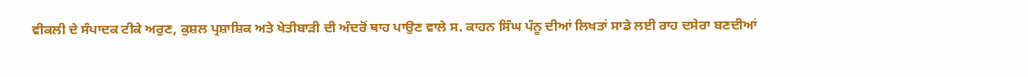ਵੀਕਲੀ ਦੇ ਸੰਪਾਦਕ ਟੀਕੇ ਅਰੁਣ, ਕੁਸ਼ਲ ਪ੍ਰਸ਼ਾਸ਼ਿਕ ਅਤੇ ਖੇਤੀਬਾੜੀ ਦੀ ਅੰਦਰੋਂ ਥਾਹ ਪਾਉਣ ਵਾਲੇ ਸ. ਕਾਹਨ ਸਿੰਘ ਪੰਨੂ ਦੀਆਂ ਲਿਖਤਾਂ ਸਾਡੇ ਲਈ ਰਾਹ ਦਸੇਰਾ ਬਣਦੀਆਂ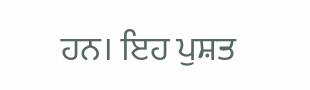ਹਨ। ਇਹ ਪੁਸ਼ਤ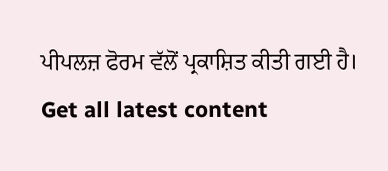ਪੀਪਲਜ਼ ਫੋਰਮ ਵੱਲੋਂ ਪ੍ਰਕਾਸ਼ਿਤ ਕੀਤੀ ਗਈ ਹੈ।
Get all latest content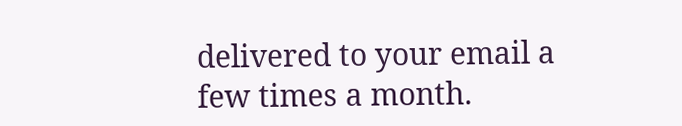delivered to your email a few times a month.